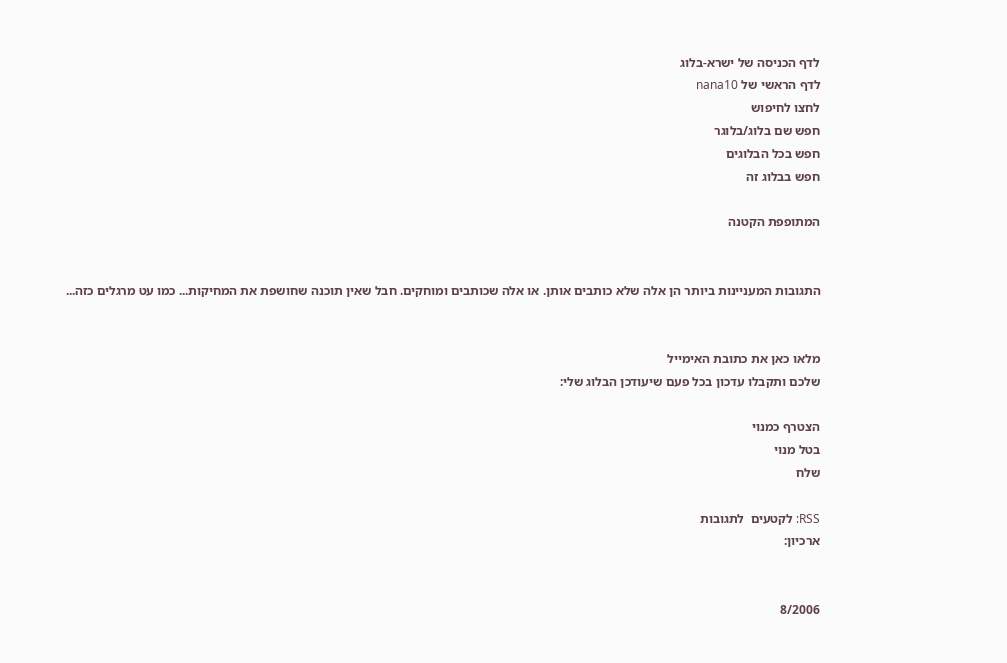לדף הכניסה של ישרא-בלוג
לדף הראשי של nana10
לחצו לחיפוש
חפש שם בלוג/בלוגר
חפש בכל הבלוגים
חפש בבלוג זה

המתופפת הקטנה


התגובות המעניינות ביותר הן אלה שלא כותבים אותן. או אלה שכותבים ומוחקים. חבל שאין תוכנה שחושפת את המחיקות... כמו עט מרגלים כזה...


מלאו כאן את כתובת האימייל
שלכם ותקבלו עדכון בכל פעם שיעודכן הבלוג שלי:

הצטרף כמנוי
בטל מנוי
שלח

RSS: לקטעים  לתגובות
ארכיון:


8/2006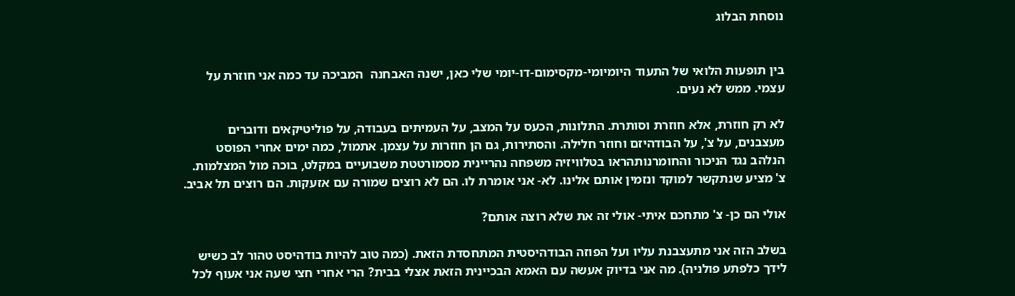נוסחת הבלוג


בין תופעות הלואי של התעוד היומיומי-מקסימום-דו-יומי שלי כאן, ישנה האבחנה  המביכה עד כמה אני חוזרת על עצמי. ממש לא נעים.

לא רק חוזרת, אלא חוזרת וסותרת. התלונות, הכעס על המצב, על העמיתים בעבודה, על פוליטיקאים ודוברים מעצבנים, על צ', על הבודהיזם וחוזר חלילה. והסתירות, גם הן חוזרות על עצמן. אתמול, כמה ימים אחרי הפוסט הנלהב נגד הניכור והחומרנותהראו בטלוויזיה משפחה נהריינית מסמורטטת משבועיים במקלט, בוכה מול המצלמות. צ' מציע שנתקשר למוקד ונזמין אותם אלינו. לא- אני אומרת לו. הם לא רוצים שמורה עם אזעקות. הם רוצים תל אביב.

אולי הם כן- צ' מתחכם איתי- אולי זה את שלא רוצה אותם?

בשלב הזה אני מתעצבנת עליו ועל הפוזה הבודהיסטית המתחסדת הזאת. (כמה טוב להיות בודהיסט טהור לב כשיש לידך כלפתע פולניה). מה אני בדיוק אעשה עם האמא הבכיינית הזאת אצלי בבית? הרי אחרי חצי שעה אני אעוף לכל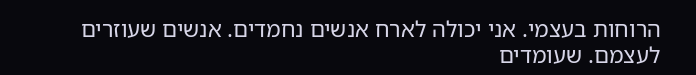הרוחות בעצמי. אני יכולה לארח אנשים נחמדים. אנשים שעוזרים לעצמם. שעומדים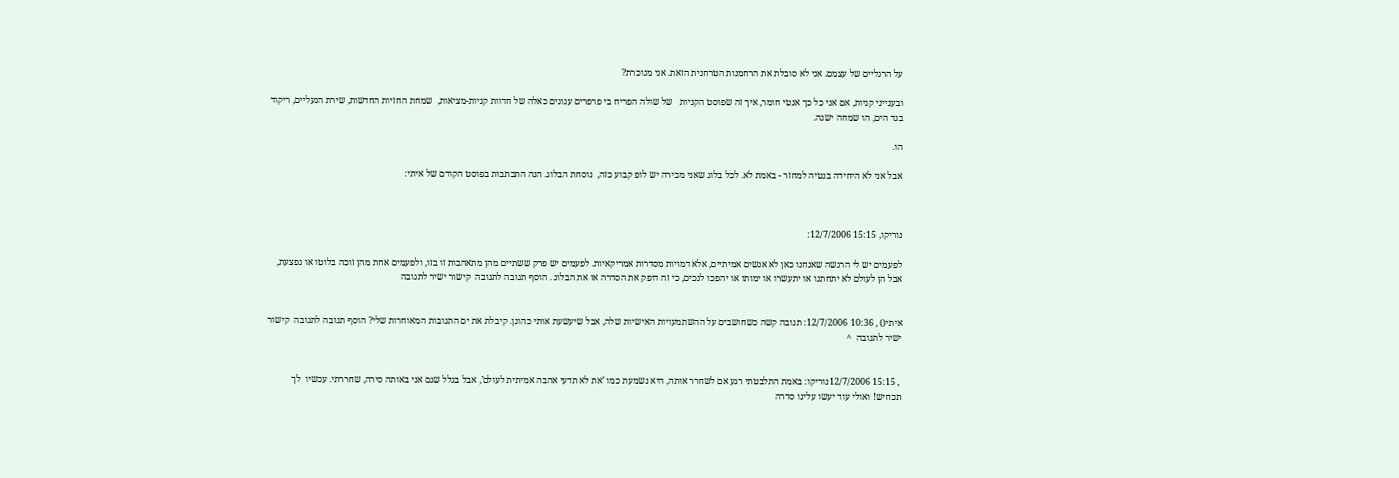על הרגליים של עצמם. אני לא סובלת את הרחמנות הטרחנית הזאת. אני מנוכרת?

ובענייני קניות, אם אני כל כך אנטי חומר, איך זה שפוסט הקניות   של שולה הפריח בי פרפרים ענוגים כאלה של חדוות קניות-מציאות,  שמחת החזיות החדשות, שירת הנעליים, ריקוד בגד הים, הו שמחה ישנה.

הו.

אבל אני לא היחידה בנטיה למחזר - באמת לא. לכל בלוג שאני מכירה יש לופ קבוע כזה,  נוסחת הבלוג. הנה התכתבות בפוסט הקודם של איתי:



נוריקו, 15:15 12/7/2006:

לפעמים יש לי הרגשה שאנחנו כאן לא אנשים אמיתיים, אלא דמויות מסדרות אמריקאיות. לפעמים יש פרק ששתיים מהן מתאהבות זו בזו, ולפעמים אחת מהן זוכה בלוטו או נפצעת, אבל הן לעולם לא יתחתנו או יתעשרו או ימותו או יהפכו לנכים, כי זה דופק את הסדרה או את הבלוג . הוסף תגובה לתגובה  קישור ישיר לתגובה


איתי() , 10:36 12/7/2006: תגובה קשה כשחושבים על ההשתמעויות האישיות שלה, אבל שיעשעת אותי כהוגן. קיבלת את ים התגובות המאוחרות שלי? הוסף תגובה לתגובה  קישור ישיר לתגובה  ^


 , 15:15 12/7/2006נוריקו: באמת התלבטתי רגע אם לשחרר אותה, היא נשמעת כמו ’את לא תדעי אהבה אמיתית לעולם’, אבל בגלל שגם אני באותה סירה, שחררתי. עכשיו  לך תכחיש! ואולי עוד יעשו עלינו סדרה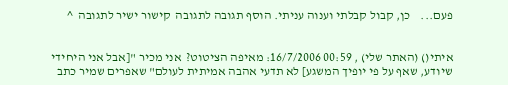פעם...    כן, קבול קבלתי וענוה עניתי. הוסף תגובה לתגובה  קישור ישיר לתגובה  ^


איתי() (האתר שלי) , 00:59 16/7/2006: מאיפה הציטוט?  אני מכיר "[אבל אני היחידי שיודע, שאף על פי יופיך המשגע] לא תדעי אהבה אמיתית לעולם" שאפרים שמיר כתב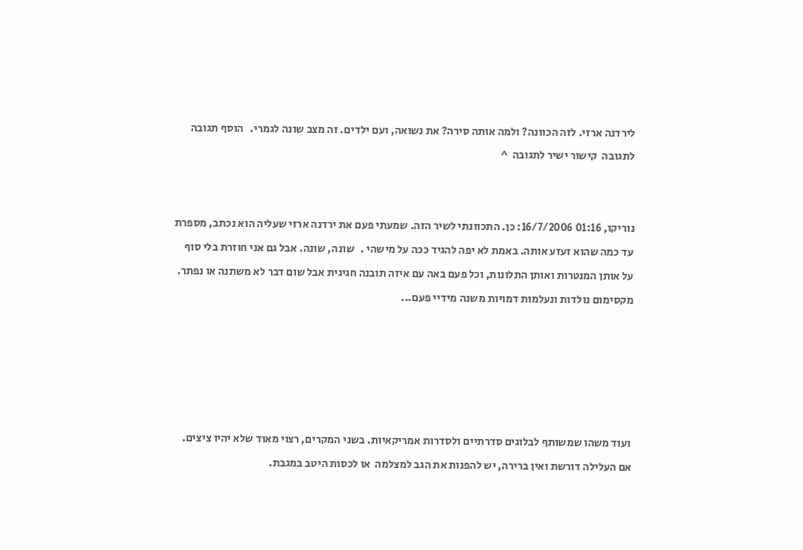לירדנה ארזי. לזה הכוונה? ולמה אותה סירה? את נשואה, ועם ילדים. זה מצב שונה לגמרי.   הוסף תגובה לתגובה  קישור ישיר לתגובה  ^


נוריקו, 01:16 16/7/2006: כן. התכוונתי לשיר הזה. שמעתי פעם את ירדנה ארזי שעליה הוא נכתב, מספרת עד כמה שהוא זעזע אותה. באמת לא יפה להגיד ככה על מישהי .   שונה, שונה. אבל גם אני חוזרת בלי סוף על אותן המנטרות ואותן התלונות, וכל פעם באה עם איזה תובנה חגיגית אבל שום דבר לא משתנה או נפתר. מקסימום נולדות ונעלמות דמויות משנה מידיי פעם...





ועוד משהו שמשותף לבלוגים סדרתיים ולסדרות אמריקאיות. בשני המקרים, רצוי מאוד שלא יהיו ציצים. אם העלילה דורשת ואין ברירה, יש להפנות את הגב למצלמה  או לכסות היטב במגבת.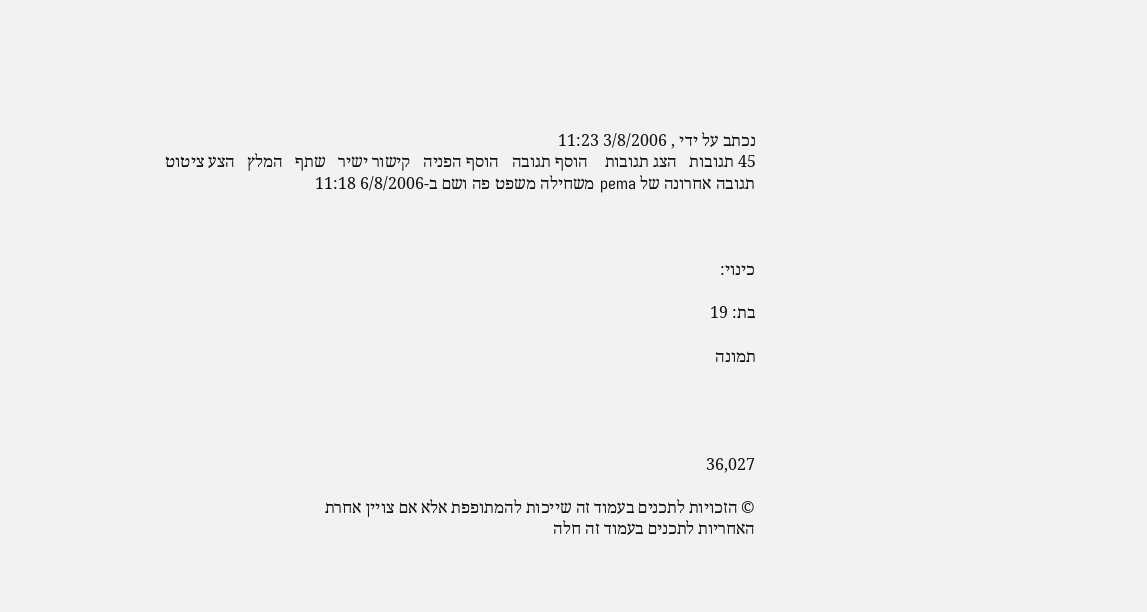נכתב על ידי , 3/8/2006 11:23
45 תגובות   הצג תגובות    הוסף תגובה   הוסף הפניה   קישור ישיר   שתף   המלץ   הצע ציטוט
תגובה אחרונה של pema משחילה משפט פה ושם ב-6/8/2006 11:18



כינוי:

בת: 19

תמונה




36,027

© הזכויות לתכנים בעמוד זה שייכות להמתופפת אלא אם צויין אחרת
האחריות לתכנים בעמוד זה חלה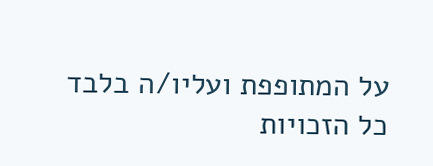על המתופפת ועליו/ה בלבד
כל הזכויות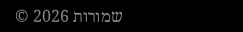שמורות 2026 ©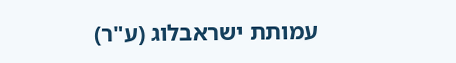עמותת ישראבלוג (ע"ר)